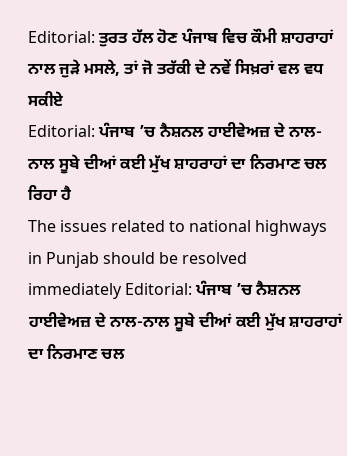Editorial: ਤੁਰਤ ਹੱਲ ਹੋਣ ਪੰਜਾਬ ਵਿਚ ਕੌਮੀ ਸ਼ਾਹਰਾਹਾਂ ਨਾਲ ਜੁੜੇ ਮਸਲੇ, ਤਾਂ ਜੋ ਤਰੱਕੀ ਦੇ ਨਵੇਂ ਸਿਖ਼ਰਾਂ ਵਲ ਵਧ ਸਕੀਏ
Editorial: ਪੰਜਾਬ ’ਚ ਨੈਸ਼ਨਲ ਹਾਈਵੇਅਜ਼ ਦੇ ਨਾਲ-ਨਾਲ ਸੂਬੇ ਦੀਆਂ ਕਈ ਮੁੱਖ ਸ਼ਾਹਰਾਹਾਂ ਦਾ ਨਿਰਮਾਣ ਚਲ ਰਿਹਾ ਹੈ
The issues related to national highways in Punjab should be resolved immediately Editorial: ਪੰਜਾਬ ’ਚ ਨੈਸ਼ਨਲ ਹਾਈਵੇਅਜ਼ ਦੇ ਨਾਲ-ਨਾਲ ਸੂਬੇ ਦੀਆਂ ਕਈ ਮੁੱਖ ਸ਼ਾਹਰਾਹਾਂ ਦਾ ਨਿਰਮਾਣ ਚਲ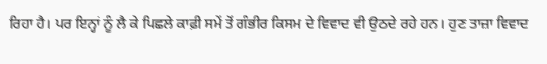ਰਿਹਾ ਹੈ। ਪਰ ਇਨ੍ਹਾਂ ਨੂੰ ਲੈ ਕੇ ਪਿਛਲੇ ਕਾਫ਼ੀ ਸਮੇਂ ਤੋਂ ਗੰਭੀਰ ਕਿਸਮ ਦੇ ਵਿਵਾਦ ਵੀ ਉਠਦੇ ਰਹੇ ਹਨ। ਹੁਣ ਤਾਜ਼ਾ ਵਿਵਾਦ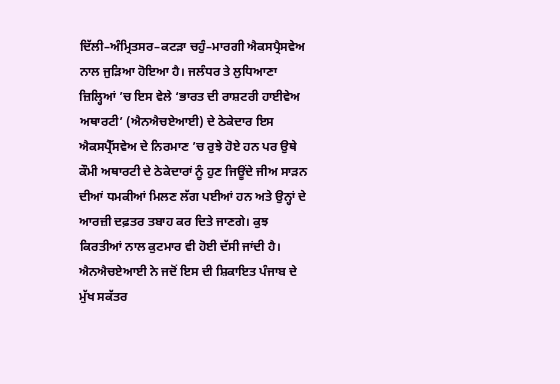ਦਿੱਲੀ–ਅੰਮ੍ਰਿਤਸਰ–ਕਟੜਾ ਚਹੁੰ–ਮਾਰਗੀ ਐਕਸਪ੍ਰੈਸਵੇਅ ਨਾਲ ਜੁੜਿਆ ਹੋਇਆ ਹੈ। ਜਲੰਧਰ ਤੇ ਲੁਧਿਆਣਾ ਜ਼ਿਲ੍ਹਿਆਂ ’ਚ ਇਸ ਵੇਲੇ ‘ਭਾਰਤ ਦੀ ਰਾਸ਼ਟਰੀ ਹਾਈਵੇਅ ਅਥਾਰਟੀ’ (ਐਨਐਚਏਆਈ) ਦੇ ਠੇਕੇਦਾਰ ਇਸ ਐਕਸਪ੍ਰੈੱਸਵੇਅ ਦੇ ਨਿਰਮਾਣ ’ਚ ਰੁਝੇ ਹੋਏ ਹਨ ਪਰ ਉਥੇ ਕੌਮੀ ਅਥਾਰਟੀ ਦੇ ਠੇਕੇਦਾਰਾਂ ਨੂੰ ਹੁਣ ਜਿਊਂਦੇ ਜੀਅ ਸਾੜਨ ਦੀਆਂ ਧਮਕੀਆਂ ਮਿਲਣ ਲੱਗ ਪਈਆਂ ਹਨ ਅਤੇ ਉਨ੍ਹਾਂ ਦੇ ਆਰਜ਼ੀ ਦਫ਼ਤਰ ਤਬਾਹ ਕਰ ਦਿਤੇ ਜਾਣਗੇ। ਕੁਝ ਕਿਰਤੀਆਂ ਨਾਲ ਕੁਟਮਾਰ ਵੀ ਹੋਈ ਦੱਸੀ ਜਾਂਦੀ ਹੈ। ਐਨਐਚਏਆਈ ਨੇ ਜਦੋਂ ਇਸ ਦੀ ਸ਼ਿਕਾਇਤ ਪੰਜਾਬ ਦੇ ਮੁੱਖ ਸਕੱਤਰ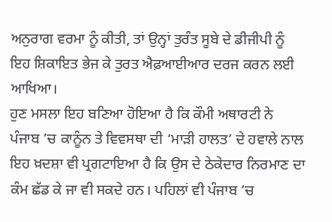ਅਨੁਰਾਗ ਵਰਮਾ ਨੂੰ ਕੀਤੀ, ਤਾਂ ਉਨ੍ਹਾਂ ਤੁਰੰਤ ਸੂਬੇ ਦੇ ਡੀਜੀਪੀ ਨੂੰ ਇਹ ਸ਼ਿਕਾਇਤ ਭੇਜ ਕੇ ਤੁਰਤ ਐਫ਼ਆਈਆਰ ਦਰਜ ਕਰਨ ਲਈ ਆਖਿਆ।
ਹੁਣ ਮਸਲਾ ਇਹ ਬਣਿਆ ਹੋਇਆ ਹੈ ਕਿ ਕੌਮੀ ਅਥਾਰਟੀ ਨੇ ਪੰਜਾਬ ’ਚ ਕਾਨੂੰਨ ਤੇ ਵਿਵਸਥਾ ਦੀ ‘ਮਾੜੀ ਹਾਲਤ’ ਦੇ ਹਵਾਲੇ ਨਾਲ ਇਹ ਖ਼ਦਸ਼ਾ ਵੀ ਪ੍ਰਗਟਾਇਆ ਹੈ ਕਿ ਉਸ ਦੇ ਠੇਕੇਦਾਰ ਨਿਰਮਾਣ ਦਾ ਕੰਮ ਛੱਡ ਕੇ ਜਾ ਵੀ ਸਕਦੇ ਹਨ। ਪਹਿਲਾਂ ਵੀ ਪੰਜਾਬ ’ਚ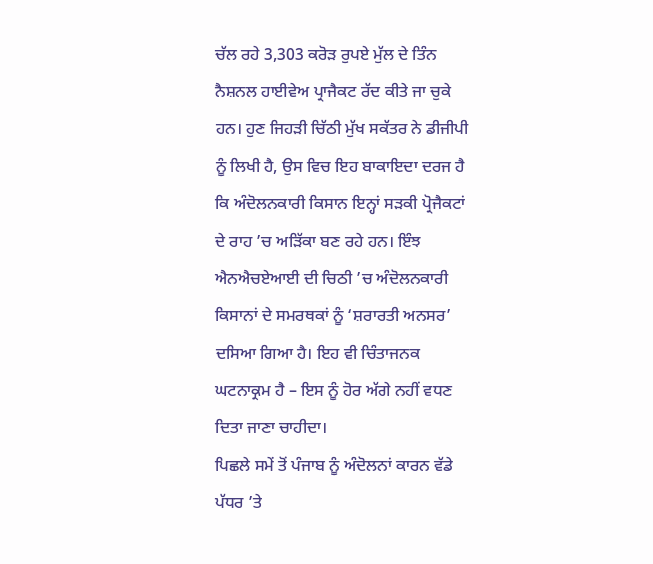ਚੱਲ ਰਹੇ 3,303 ਕਰੋੜ ਰੁਪਏ ਮੁੱਲ ਦੇ ਤਿੰਨ ਨੈਸ਼ਨਲ ਹਾਈਵੇਅ ਪ੍ਰਾਜੈਕਟ ਰੱਦ ਕੀਤੇ ਜਾ ਚੁਕੇ ਹਨ। ਹੁਣ ਜਿਹੜੀ ਚਿੱਠੀ ਮੁੱਖ ਸਕੱਤਰ ਨੇ ਡੀਜੀਪੀ ਨੂੰ ਲਿਖੀ ਹੈ, ਉਸ ਵਿਚ ਇਹ ਬਾਕਾਇਦਾ ਦਰਜ ਹੈ ਕਿ ਅੰਦੋਲਨਕਾਰੀ ਕਿਸਾਨ ਇਨ੍ਹਾਂ ਸੜਕੀ ਪ੍ਰੋਜੈਕਟਾਂ ਦੇ ਰਾਹ ’ਚ ਅੜਿੱਕਾ ਬਣ ਰਹੇ ਹਨ। ਇੰਝ ਐਨਐਚਏਆਈ ਦੀ ਚਿਠੀ ’ਚ ਅੰਦੋਲਨਕਾਰੀ ਕਿਸਾਨਾਂ ਦੇ ਸਮਰਥਕਾਂ ਨੂੰ ‘ਸ਼ਰਾਰਤੀ ਅਨਸਰ’ ਦਸਿਆ ਗਿਆ ਹੈ। ਇਹ ਵੀ ਚਿੰਤਾਜਨਕ ਘਟਨਾਕ੍ਰਮ ਹੈ – ਇਸ ਨੂੰ ਹੋਰ ਅੱਗੇ ਨਹੀਂ ਵਧਣ ਦਿਤਾ ਜਾਣਾ ਚਾਹੀਦਾ।
ਪਿਛਲੇ ਸਮੇਂ ਤੋਂ ਪੰਜਾਬ ਨੂੰ ਅੰਦੋਲਨਾਂ ਕਾਰਨ ਵੱਡੇ ਪੱਧਰ ’ਤੇ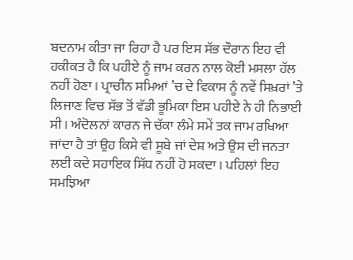ਬਦਨਾਮ ਕੀਤਾ ਜਾ ਰਿਹਾ ਹੈ ਪਰ ਇਸ ਸੱਭ ਦੌਰਾਨ ਇਹ ਵੀ ਹਕੀਕਤ ਹੈ ਕਿ ਪਹੀਏ ਨੂੰ ਜਾਮ ਕਰਨ ਨਾਲ ਕੋਈ ਮਸਲਾ ਹੱਲ ਨਹੀਂ ਹੋਣਾ। ਪ੍ਰਾਚੀਨ ਸਮਿਆਂ ’ਚ ਦੇ ਵਿਕਾਸ ਨੂੰ ਨਵੇਂ ਸਿਖ਼ਰਾਂ ’ਤੇ ਲਿਜਾਣ ਵਿਚ ਸੱਭ ਤੋਂ ਵੱਡੀ ਭੂਮਿਕਾ ਇਸ ਪਹੀਏ ਨੇ ਹੀ ਨਿਭਾਈ ਸੀ। ਅੰਦੋਲਨਾਂ ਕਾਰਨ ਜੇ ਚੱਕਾ ਲੰਮੇ ਸਮੇਂ ਤਕ ਜਾਮ ਰਖਿਆ ਜਾਂਦਾ ਹੈ ਤਾਂ ਉਹ ਕਿਸੇ ਵੀ ਸੂਬੇ ਜਾਂ ਦੇਸ਼ ਅਤੇ ਉਸ ਦੀ ਜਨਤਾ ਲਈ ਕਦੇ ਸਹਾਇਕ ਸਿੱਧ ਨਹੀਂ ਹੋ ਸਕਦਾ। ਪਹਿਲਾਂ ਇਹ ਸਮਝਿਆ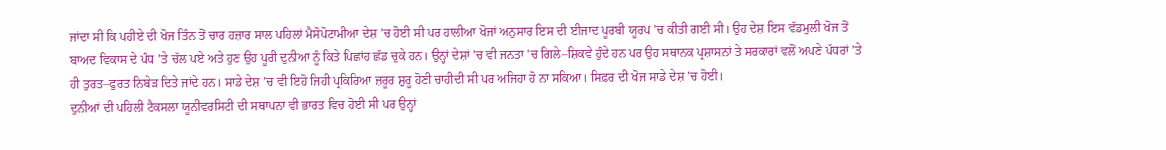ਜਾਂਦਾ ਸੀ ਕਿ ਪਹੀਏ ਦੀ ਖੋਜ ਤਿੰਨ ਤੋਂ ਚਾਰ ਹਜ਼ਾਰ ਸਾਲ ਪਹਿਲਾਂ ਮੈਸੋਪੋਟਾਮੀਆ ਦੇਸ਼ ’ਚ ਹੋਈ ਸੀ ਪਰ ਹਾਲੀਆ ਖੋਜਾਂ ਅਨੁਸਾਰ ਇਸ ਦੀ ਈਜਾਦ ਪੂਰਬੀ ਯੂਰਪ ’ਚ ਕੀਤੀ ਗਈ ਸੀ। ਉਹ ਦੇਸ਼ ਇਸ ਵੱਡਮੁਲੀ ਖੋਜ ਤੋਂ ਬਾਅਦ ਵਿਕਾਸ ਦੇ ਪੰਧ ’ਤੇ ਚੱਲ ਪਏ ਅਤੇ ਹੁਣ ਉਹ ਪੂਰੀ ਦੁਨੀਆ ਨੂੰ ਕਿਤੇ ਪਿਛਾਂਹ ਛੱਡ ਚੁਕੇ ਹਨ। ਉਨ੍ਹਾਂ ਦੇਸ਼ਾਂ ’ਚ ਵੀ ਜਨਤਾ ’ਚ ਗਿਲੇ–ਸ਼ਿਕਵੇ ਹੁੰਦੇ ਹਨ ਪਰ ਉਹ ਸਥਾਨਕ ਪ੍ਰਸ਼ਾਸਨਾਂ ਤੇ ਸਰਕਾਰਾਂ ਵਲੋਂ ਅਪਣੇ ਪੱਧਰਾਂ ’ਤੇ ਹੀ ਤੁਰਤ–ਫੁਰਤ ਨਿਬੇੜ ਦਿਤੇ ਜਾਂਦੇ ਹਨ। ਸਾਡੇ ਦੇਸ਼ ’ਚ ਵੀ ਇਹੋ ਜਿਹੀ ਪ੍ਰਕਿਰਿਆ ਜ਼ਰੂਰ ਸ਼ੁਰੂ ਹੋਣੀ ਚਾਹੀਦੀ ਸੀ ਪਰ ਅਜਿਹਾ ਹੋ ਨਾ ਸਕਿਆ। ਸਿਫ਼ਰ ਦੀ ਖੋਜ ਸਾਡੇ ਦੇਸ਼ ’ਚ ਹੋਈ।
ਦੁਨੀਆਂ ਦੀ ਪਹਿਲੀ ਟੈਕਸਲਾ ਯੂਨੀਵਰਸਿਟੀ ਦੀ ਸਥਾਪਨਾ ਵੀ ਭਾਰਤ ਵਿਚ ਹੋਈ ਸੀ ਪਰ ਉਨ੍ਹਾਂ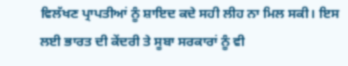ਵਿਲੱਖਣ ਪ੍ਰਾਪਤੀਆਂ ਨੂੰ ਸ਼ਾਇਦ ਕਦੇ ਸਹੀ ਲੀਹ ਨਾ ਮਿਲ ਸਕੀ। ਇਸ ਲਈ ਭਾਰਤ ਦੀ ਕੇਂਦਰੀ ਤੇ ਸੂਬਾ ਸਰਕਾਰਾਂ ਨੂੰ ਵੀ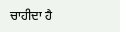ਚਾਹੀਦਾ ਹੈ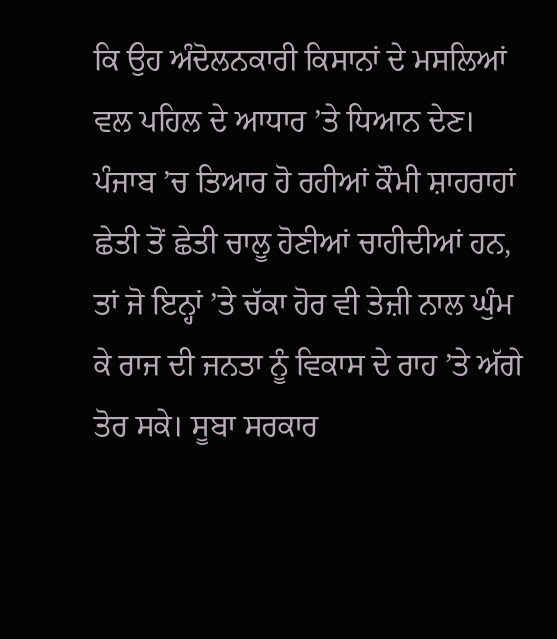ਕਿ ਉਹ ਅੰਦੋਲਨਕਾਰੀ ਕਿਸਾਨਾਂ ਦੇ ਮਸਲਿਆਂ ਵਲ ਪਹਿਲ ਦੇ ਆਧਾਰ ’ਤੇ ਧਿਆਨ ਦੇਣ। ਪੰਜਾਬ ’ਚ ਤਿਆਰ ਹੋ ਰਹੀਆਂ ਕੌਮੀ ਸ਼ਾਹਰਾਹਾਂ ਛੇਤੀ ਤੋਂ ਛੇਤੀ ਚਾਲੂ ਹੋਣੀਆਂ ਚਾਹੀਦੀਆਂ ਹਨ, ਤਾਂ ਜੋ ਇਨ੍ਹਾਂ ’ਤੇ ਚੱਕਾ ਹੋਰ ਵੀ ਤੇਜ਼ੀ ਨਾਲ ਘੁੰਮ ਕੇ ਰਾਜ ਦੀ ਜਨਤਾ ਨੂੰ ਵਿਕਾਸ ਦੇ ਰਾਹ ’ਤੇ ਅੱਗੇ ਤੋਰ ਸਕੇ। ਸੂਬਾ ਸਰਕਾਰ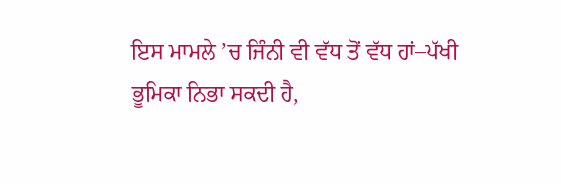ਇਸ ਮਾਮਲੇ ’ਚ ਜਿੰਨੀ ਵੀ ਵੱਧ ਤੋਂ ਵੱਧ ਹਾਂ–ਪੱਖੀ ਭੂਮਿਕਾ ਨਿਭਾ ਸਕਦੀ ਹੈ,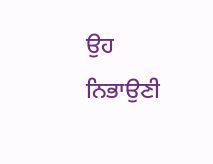ਉਹ ਨਿਭਾਉਣੀ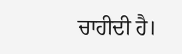ਚਾਹੀਦੀ ਹੈ।